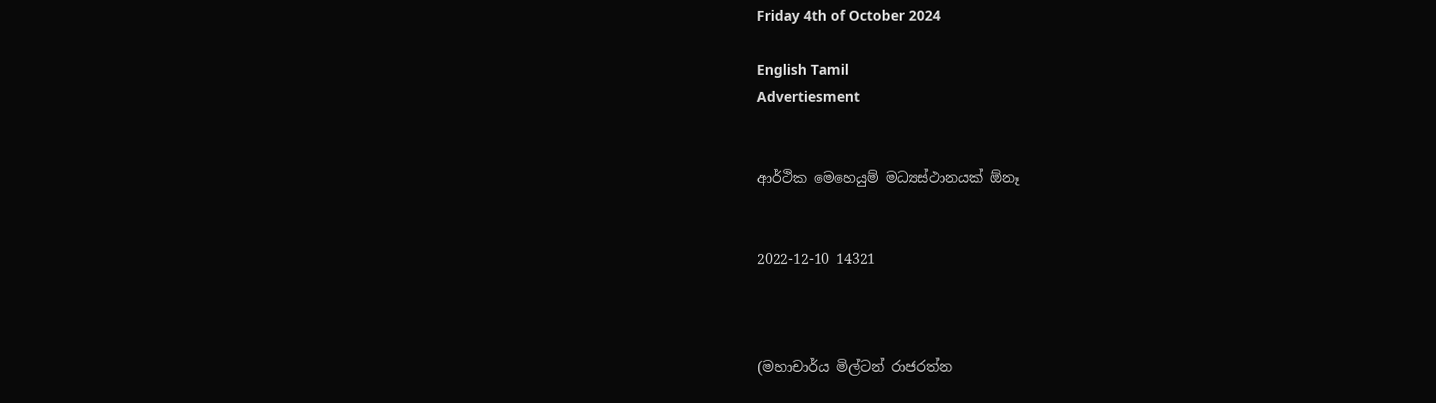Friday 4th of October 2024

English Tamil
Advertiesment


ආර්ථික මෙහෙයුම් මධ්‍යස්ථානයක් ඕනෑ


2022-12-10 14321



(මහාචාර්ය මිල්ටන් රාජරත්න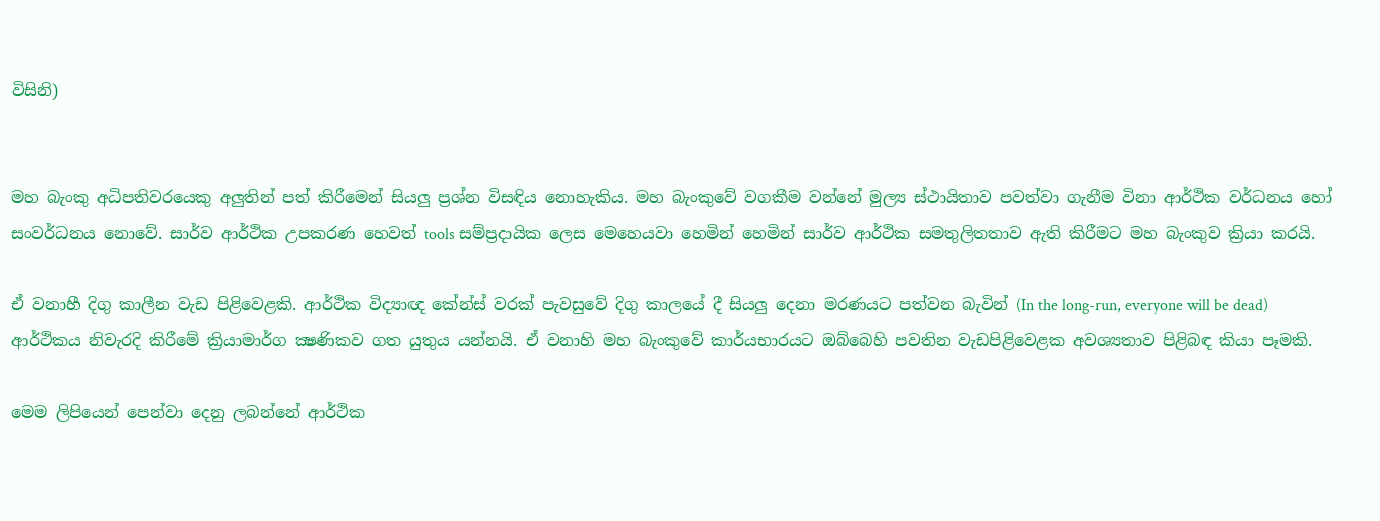විසිනි)


මහ බැංකු අධිපතිවරයෙකු අලුතින් පත් කිරීමෙන් සියලු ප්‍රශ්න විසඳිය නොහැකිය. මහ බැංකුවේ වගකීම වන්නේ මුල්‍ය ස්ථායිතාව පවත්වා ගැනීම විනා ආර්ථික වර්ධනය හෝ සංවර්ධනය නොවේ. සාර්ව ආර්ථික උපකරණ හෙවත් tools සම්ප්‍රදායික ලෙස මෙහෙයවා හෙමින් හෙමින් සාර්ව ආර්ථික සමතුලිතතාව ඇති කිරීමට මහ බැංකුව ක්‍රියා කරයි.

ඒ වනාහී දිගු කාලීන වැඩ පිළිවෙළකි. ආර්ථික විද්‍යාඥ කේන්ස් වරක් පැවසුවේ දිගු කාලයේ දී සියලු දෙනා මරණයට පත්වන බැවින් (In the long-run, everyone will be dead) ආර්ථිකය නිවැරදි කිරීමේ ක්‍රියාමාර්ග ක්‍ෂණිකව ගත යුතුය යන්නයි. ඒ වනාහි මහ බැංකුවේ කාර්යභාරයට ඔබ්බෙහි පවතින වැඩපිළිවෙළක අවශ්‍යතාව පිළිබඳ කියා පෑමකි.

මෙම ලිපියෙන් පෙන්වා දෙනු ලබන්නේ ආර්ථික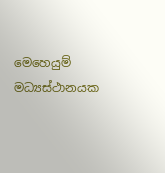මෙහෙයුම් මධ්‍යස්ථානයක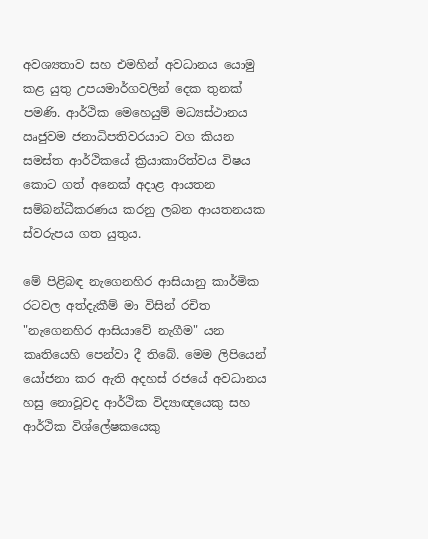අවශ්‍යතාව සහ එමහින් අවධානය යොමු කළ යුතු උපයමාර්ගවලින් දෙක තුනක් පමණි. ආර්ථික මෙහෙයුම් මධ්‍යස්ථානය ඍජුවම ජනාධිපතිවරයාට වග කියන සමස්ත ආර්ථිකයේ ක්‍රියාකාරිත්වය විෂය කොට ගත් අනෙක් අදාළ ආයතන සම්බන්ධීකරණය කරනු ලබන ආයතනයක ස්වරුපය ගත යුතුය.

මේ පිළිබඳ නැගෙනහිර ආසියානු කාර්මික රටවල අත්දැකීම් මා විසින් රචිත "නැගෙනහිර ආසියාවේ නැගීම" යන කෘතියෙහි පෙන්වා දී තිබේ. මෙම ලිපියෙන් යෝජනා කර ඇති අදහස් රජයේ අවධානය හසු නොවූවද ආර්ථික විද්‍යාඥයෙකු සහ ආර්ථික විශ්ලේෂකයෙකු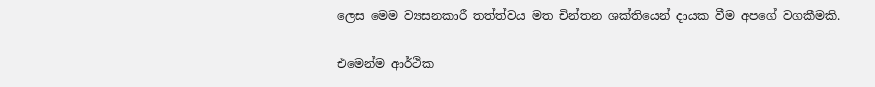ලෙස මෙම ව්‍යසනකාරී තත්ත්වය මත චින්තන ශක්තියෙන් දායක වීම අපගේ වගකීමකි.

එමෙන්ම ආර්ථික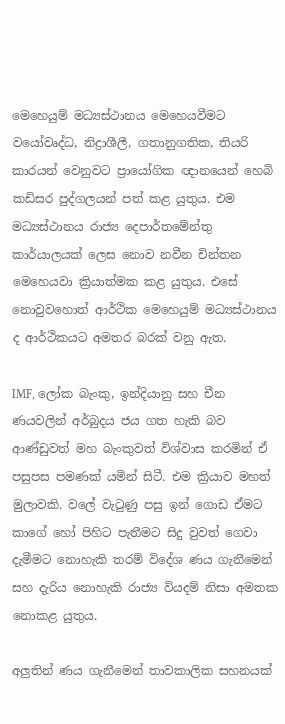මෙහෙයුම් මධ්‍යස්ථානය මෙහෙයවීමට වයෝවෘද්ධ, නිද්‍රාශීලී, ගතානුගතික, තියරි කාරයන් වෙනුවට ප්‍රායෝගික ඥානයෙන් හෙබි කඩිසර පුද්ගලයන් පත් කළ යුතුය. එම මධ්‍යස්ථානය රාජ්‍ය දෙපාර්තමේන්තු කාර්යාලයක් ලෙස නොව නවීන චින්තන මෙහෙයවා ක්‍රියාත්මක කළ යුතුය. එසේ නොවුවහොත් ආර්ථික මෙහෙයුම් මධ්‍යස්ථානය ද ආර්ථිකයට අමතර බරක් වනු ඇත.

IMF, ලෝක බැංකු, ඉන්දියානු සහ චීන ණයවලින් අර්බුදය ජය ගත හැකි බව ආණ්ඩුවත් මහ බැංකුවත් විශ්වාස කරමින් ඒ පසුපස පමණක් යමින් සිටී. එම ක්‍රියාව මහත් මුලාවකි. වලේ වැටුණු පසු ඉන් ගොඩ ඒමට කාගේ හෝ පිහිට පැතීමට සිදු වුවත් ගෙවා දැමීමට නොහැකි තරම් විදේශ ණය ගැනීමෙන් සහ දැරිය නොහැකි රාජ්‍ය වියදම් නිසා අමතක නොකළ යුතුය.

අලුතින් ණය ගැනීමෙන් තාවකාලික සහනයක්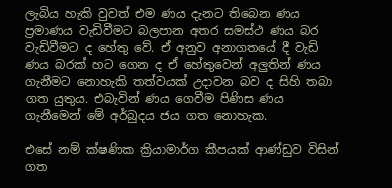ලැබිය හැකි වුවත් එම ණය දැනට තිබෙන ණය ප්‍රමාණය වැඩිවීමට බලපාන අතර සමස්ථ ණය බර වැඩිවීමට ද හේතු වේ. ඒ අනුව අනාගතයේ දී වැඩි ණය බරක් හට ගෙන ද ඒ හේතුවෙන් අලුතින් ණය ගැනීමට නොහැකි තත්වයක් උදාවන බව ද සිහි තබා ගත යුතුය. එබැවින් ණය ගෙවීම පිණිස ණය ගැනීමෙන් මේ අර්බුදය ජය ගත නොහැක.

එසේ නම් ක්ෂණික ක්‍රියාමාර්ග කීපයක් ආණ්ඩුව විසින් ගත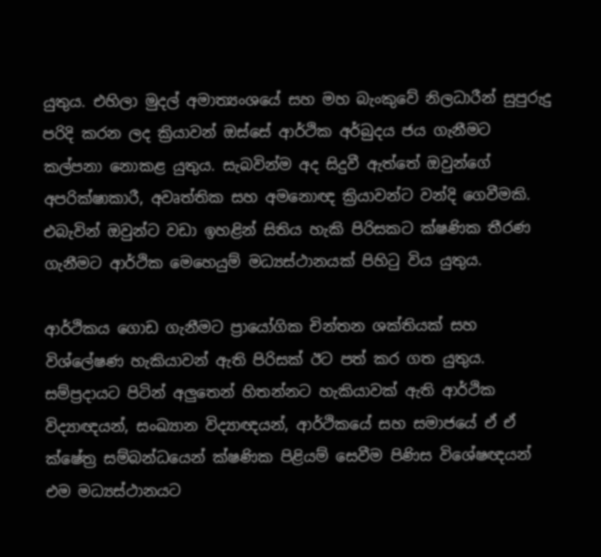යුතුය. එහිලා මුදල් අමාත්‍යංශයේ සහ මහ බැංකුවේ නිලධාරීන් සුපුරුදු පරිදි කරන ලද ක්‍රියාවන් ඔස්සේ ආර්ථික අර්බුදය ජය ගැනීමට කල්පනා නොකළ යුතුය. සැබවින්ම අද සිදුවී ඇත්තේ ඔවුන්ගේ අපරික්ෂාකාරී, අවෘත්තික සහ අමනොඥ ක්‍රියාවන්ට වන්දි ගෙවීමකි. එබැවින් ඔවුන්ට වඩා ඉහළින් සිතිය හැකි පිරිසකට ක්ෂණික තීරණ ගැනීමට ආර්ථික මෙහෙයුම් මධ්‍යස්ථානයක් පිහිටු විය යුතුය.

ආර්ථිකය ගොඩ ගැනීමට ප්‍රායෝගික චින්තන ශක්තියක් සහ විශ්ලේෂණ හැකියාවන් ඇති පිරිසක් ඊට පත් කර ගත යුතුය. සම්ප්‍රදායට පිටින් අලුතෙන් හිතන්නට හැකියාවක් ඇති ආර්ථික විද්‍යාඥයන්, සංඛ්‍යාන විද්‍යාඥයන්, ආර්ථිකයේ සහ සමාජයේ ඒ ඒ ක්ෂේත්‍ර සම්බන්ධයෙන් ක්ෂණික පිළියම් සෙවීම පිණිස විශේෂඥයන් එම මධ්‍යස්ථානයට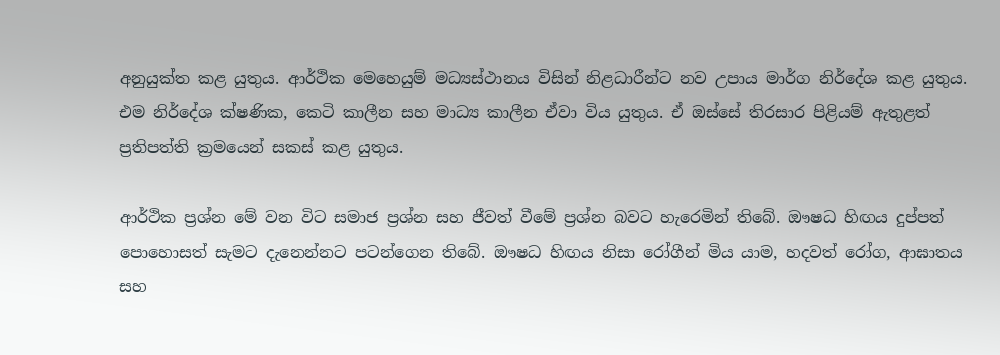අනුයුක්ත කළ යුතුය. ආර්ථික මෙහෙයුම් මධ්‍යස්ථානය විසින් නිළධාරීන්ට නව උපාය මාර්ග නිර්දේශ කළ යුතුය. එම නිර්දේශ ක්ෂණික, කෙටි කාලීන සහ මාධ්‍ය කාලීන ඒවා විය යුතුය. ඒ ඔස්සේ තිරසාර පිළියම් ඇතුළත් ප්‍රතිපත්ති ක්‍රමයෙන් සකස් කළ යුතුය.

ආර්ථික ප්‍රශ්න මේ වන විට සමාජ ප්‍රශ්න සහ ජීවත් වීමේ ප්‍රශ්න බවට හැරෙමින් තිබේ. ඖෂධ හිඟය දුප්පත් පොහොසත් සැමට දැනෙන්නට පටන්ගෙන තිබේ. ඖෂධ හිඟය නිසා රෝගීන් මිය යාම, හදවත් රෝග, ආඝාතය සහ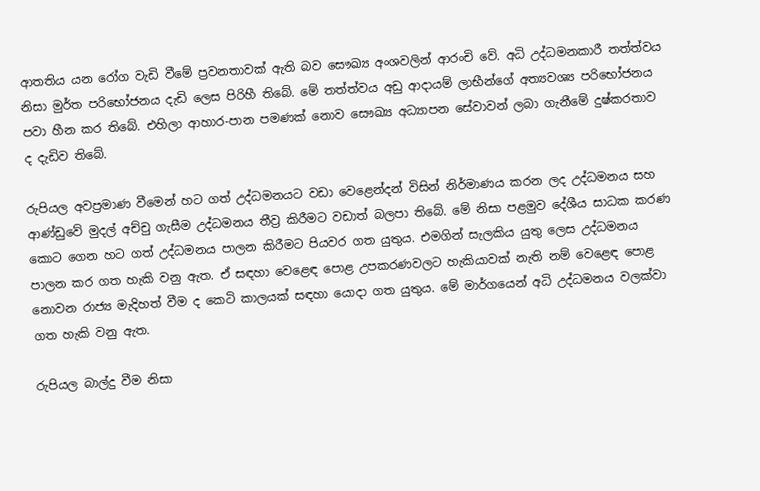ආතතිය යන රෝග වැඩි වීමේ ප්‍රවනතාවක් ඇති බව සෞඛ්‍ය අංශවලින් ආරංචි වේ. අධි උද්ධමනකාරී තත්ත්වය නිසා මුර්ත පරිභෝජනය දැඩි ලෙස පිරිහී තිබේ. මේ තත්ත්වය අඩු ආදායම් ලාභීන්ගේ අත්‍යවශ්‍ය පරිභෝජනය පවා හීන කර තිබේ. එහිලා ආහාර-පාන පමණක් නොව සෞඛ්‍ය අධ්‍යාපන සේවාවන් ලබා ගැනීමේ දුෂ්කරතාව ද දැඩිව තිබේ.

රුපියල අවප්‍රමාණ වීමෙන් හට ගත් උද්ධමනයට වඩා වෙළෙන්දන් විසින් නිර්මාණය කරන ලද උද්ධමනය සහ ආණ්ඩුවේ මුදල් අච්චු ගැසීම උද්ධමනය තීව්‍ර කිරීමට වඩාත් බලපා තිබේ. මේ නිසා පළමුව දේශීය සාධක කරණ කොට ගෙන හට ගත් උද්ධමනය පාලන කිරීමට පියවර ගත යුතුය. එමගින් සැලකිය යුතු ලෙස උද්ධමනය පාලන කර ගත හැකි වනු ඇත. ඒ සඳහා වෙළෙඳ පොළ උපකරණවලට හැකියාවක් නැති නම් වෙළෙඳ පොළ නොවන රාජ්‍ය මැදිහත් වීම ද කෙටි කාලයක් සඳහා යොදා ගත යුතුය. මේ මාර්ගයෙන් අධි උද්ධමනය වලක්වා ගත හැකි වනු ඇත.

රුපියල බාල්දු වීම නිසා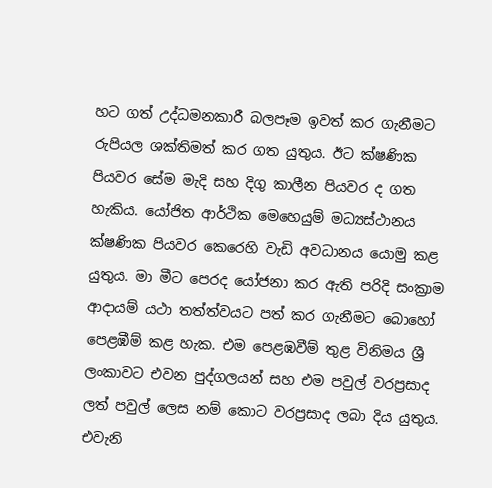හට ගත් උද්ධමනකාරී බලපෑම ඉවත් කර ගැනීමට රුපියල ශක්තිමත් කර ගත යුතුය. ඊට ක්ෂණික පියවර සේම මැදි සහ දිගු කාලීන පියවර ද ගත හැකිය. යෝජිත ආර්ථික මෙහෙයුම් මධ්‍යස්ථානය ක්ෂණික පියවර කෙරෙහි වැඩි අවධානය යොමු කළ යුතුය. මා මීට පෙරද යෝජනා කර ඇති පරිදි සංක්‍රාම ආදායම් යථා තත්ත්වයට පත් කර ගැනීමට බොහෝ පෙළඹීම් කළ හැක. එම පෙළඹවීම් තුළ විනිමය ශ්‍රී ලංකාවට එවන පුද්ගලයන් සහ එම පවුල් වරප්‍රසාද ලත් පවුල් ලෙස නම් කොට වරප්‍රසාද ලබා දිය යුතුය. එවැනි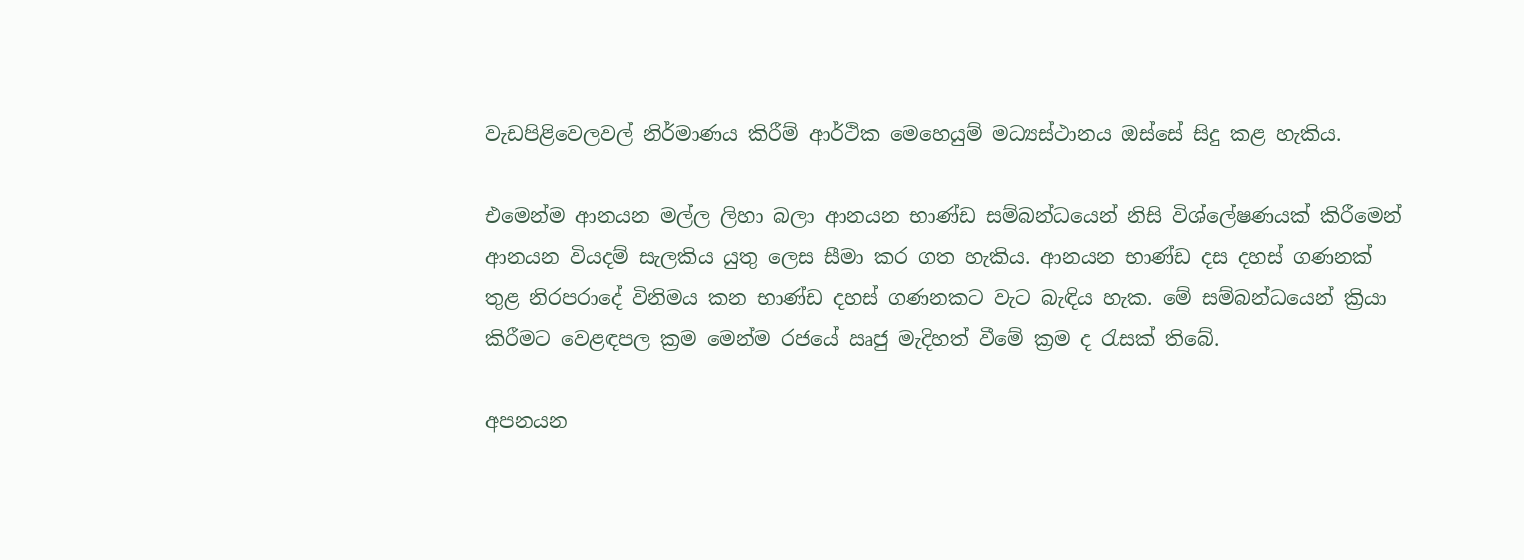වැඩපිළිවෙලවල් නිර්මාණය කිරීම් ආර්ථික මෙහෙයුම් මධ්‍යස්ථානය ඔස්සේ සිදු කළ හැකිය.

එමෙන්ම ආනයන මල්ල ලිහා බලා ආනයන භාණ්ඩ සම්බන්ධයෙන් නිසි විශ්ලේෂණයක් කිරීමෙන් ආනයන වියදම් සැලකිය යුතු ලෙස සීමා කර ගත හැකිය. ආනයන භාණ්ඩ දස දහස් ගණනක් තුළ නිරපරාදේ විනිමය කන භාණ්ඩ දහස් ගණනකට වැට බැඳිය හැක. මේ සම්බන්ධයෙන් ක්‍රියා කිරීමට වෙළඳපල ක්‍රම මෙන්ම රජයේ ඍජු මැදිහත් වීමේ ක්‍රම ද රැසක් තිබේ.

අපනයන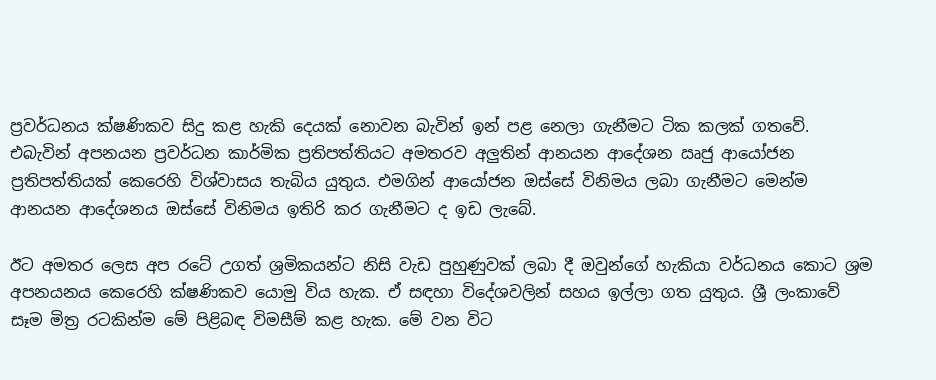ප්‍රවර්ධනය ක්ෂණිකව සිදු කළ හැකි දෙයක් නොවන බැවින් ඉන් පළ නෙලා ගැනීමට ටික කලක් ගතවේ. එබැවින් අපනයන ප්‍රවර්ධන කාර්මික ප්‍රතිපත්තියට අමතරව අලුතින් ආනයන ආදේශන ඍජු ආයෝජන ප්‍රතිපත්තියක් කෙරෙහි විශ්වාසය තැබිය යුතුය. එමගින් ආයෝජන ඔස්සේ විනිමය ලබා ගැනීමට මෙන්ම ආනයන ආදේශනය ඔස්සේ විනිමය ඉතිරි කර ගැනීමට ද ඉඩ ලැබේ.

ඊට අමතර ලෙස අප රටේ උගත් ශ්‍රමිකයන්ට නිසි වැඩ පුහුණුවක් ලබා දී ඔවුන්ගේ හැකියා වර්ධනය කොට ශ්‍රම අපනයනය කෙරෙහි ක්ෂණිකව යොමු විය හැක. ඒ සඳහා විදේශවලින් සහය ඉල්ලා ගත යුතුය. ශ්‍රී ලංකාවේ සෑම මිත්‍ර රටකින්ම මේ පිළිබඳ විමසීම් කළ හැක. මේ වන විට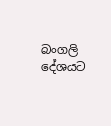බංගලි දේශයට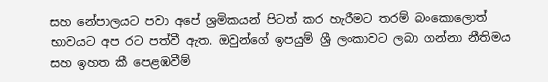සහ නේපාලයට පවා අපේ ශ්‍රමිකයන් පිටත් කර හැරීමට තරම් බංකොලොත් භාවයට අප රට පත්වී ඇත. ඔවුන්ගේ ඉපයුම් ශ්‍රී ලංකාවට ලබා ගන්නා නීතිමය සහ ඉහත කී පෙළඹවීම්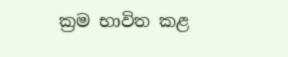ක්‍රම භාවිත කළ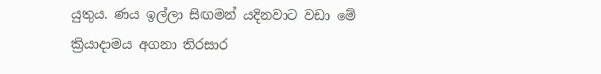යුතුය. ණය ඉල්ලා සිඟමන් යදිනවාට වඩා මේ ක්‍රියාදාමය අගනා තිරසාර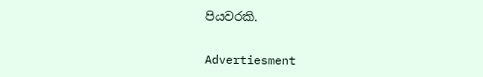පියවරකි.


Advertiesment